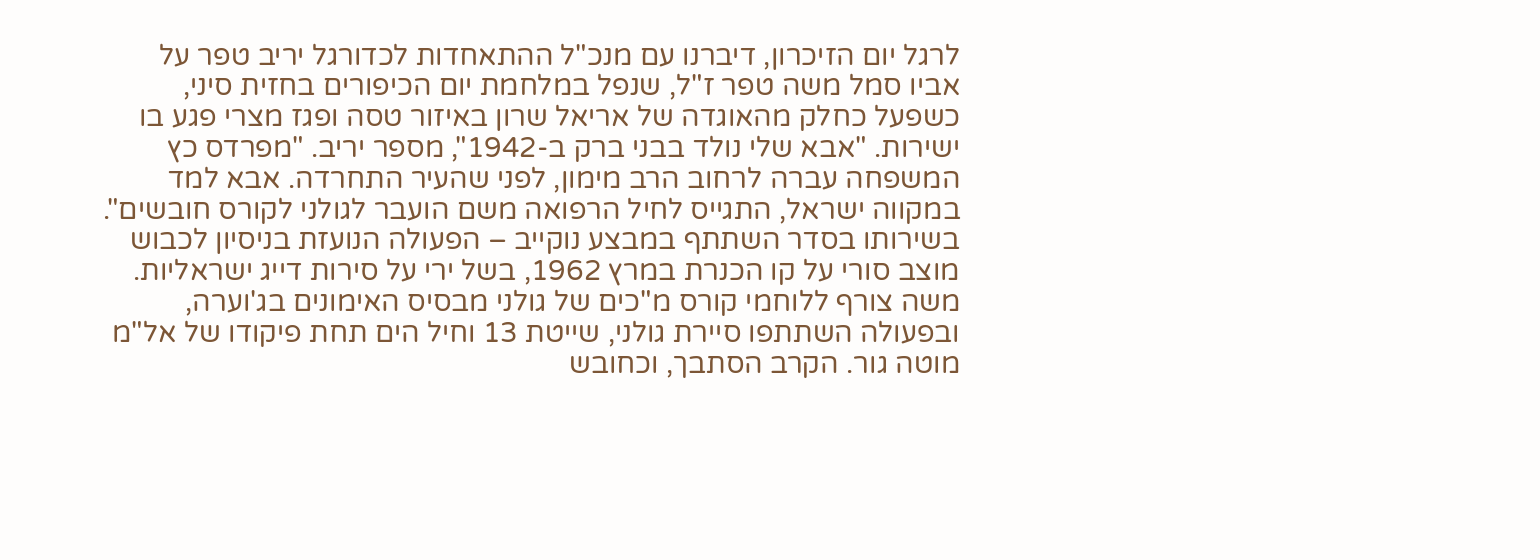לרגל יום הזיכרון, דיברנו עם מנכ"ל ההתאחדות לכדורגל יריב טפר על אביו סמל משה טפר ז"ל, שנפל במלחמת יום הכיפורים בחזית סיני, כשפעל כחלק מהאוגדה של אריאל שרון באיזור טסה ופגז מצרי פגע בו ישירות. "אבא שלי נולד בבני ברק ב-1942", מספר יריב. "מפרדס כץ המשפחה עברה לרחוב הרב מימון, לפני שהעיר התחרדה. אבא למד במקווה ישראל, התגייס לחיל הרפואה משם הועבר לגולני לקורס חובשים".
בשירותו בסדר השתתף במבצע נוקייב – הפעולה הנועזת בניסיון לכבוש מוצב סורי על קו הכנרת במרץ 1962, בשל ירי על סירות דייג ישראליות. משה צורף ללוחמי קורס מ"כים של גולני מבסיס האימונים בג'וערה, ובפעולה השתתפו סיירת גולני, שייטת 13 וחיל הים תחת פיקודו של אל"מ מוטה גור. הקרב הסתבך, וכחובש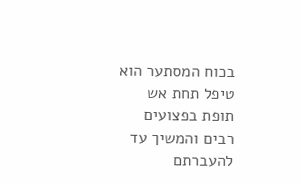בכוח המסתער הוא טיפל תחת אש תופת בפצועים רבים והמשיך עד להעברתם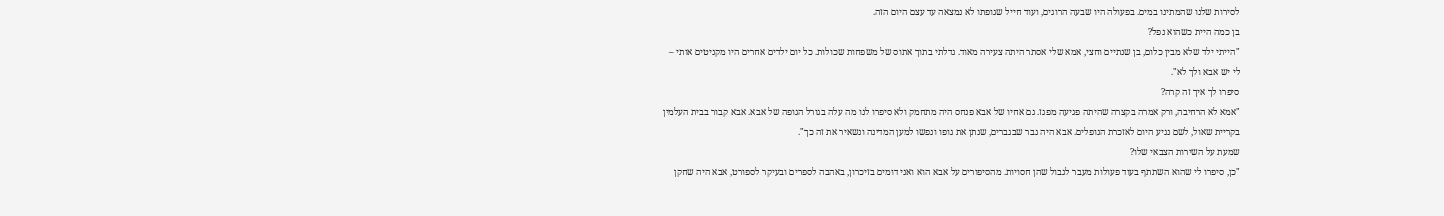לסירות שלנו שהמתינו במים. בפעולה היו שבעה הרוגים, ועוד חייל שגופתו לא נמצאה עד עצם היום הזה.
בן כמה היית כשהוא נפל?
"הייתי ילד שלא מבין כלום, בן שנתיים וחצי, אמא שלי אסתר היתה צעירה מאוד. גדלתי בתוך אתוס של משפחות שכולות. כל יום ילדים אחרים היו מקניטים אותי – לי יש אבא ולך לא".
סיפרו לך איך זה קרה?
"אמא לא הרחיבה, ורק אמרה בקצרה שהיתה פגיעה מפגז. גם אחיו של אבא פנחס היה מתחמק ולא סיפרו לנו מה עלה בגורל הגופה של אבא. אבא קבור בבית העלמין בקריית שאול, לשם נגיע היום לאזכרת הנופלים. אבא היה גבר שבגברים, שנתן את גופו ונפשו למען המדינה ונשאיר את זה כך".
שמעת על השירות הצבאי שלו?
"כן, סיפרו לי שהוא השתתף בעוד פעולות מעבר לגבול שהן חסויות. מהסיפורים על אבא הוא ואני דומים בזיכרון, באהבה לספרים ובעיקר לספורט, אבא היה שחקן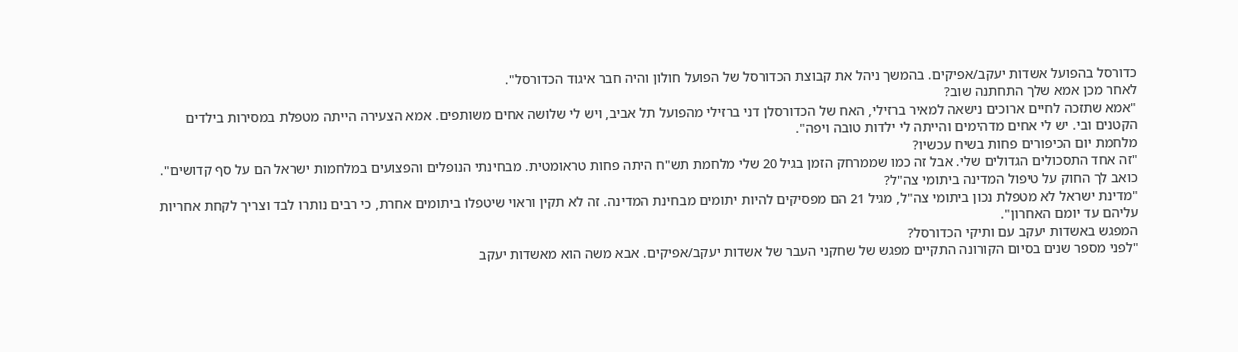כדורסל בהפועל אשדות יעקב/אפיקים. בהמשך ניהל את קבוצת הכדורסל של הפועל חולון והיה חבר איגוד הכדורסל".
לאחר מכן אמא שלך התחתנה שוב?
"אמא שתזכה לחיים ארוכים נישאה למאיר ברזילי, האח של הכדורסלן דני ברזילי מהפועל תל אביב, ויש לי שלושה אחים משותפים. אמא הצעירה הייתה מטפלת במסירות בילדים הקטנים ובי. יש לי אחים מדהימים והייתה לי ילדות טובה ויפה".
מלחמת יום הכיפורים פחות בשיח עכשיו?
"זה אחד התסכולים הגדולים שלי. אבל זה כמו שממרחק הזמן בגיל 20 שלי מלחמת תש"ח היתה פחות טראומטית. מבחינתי הנופלים והפצועים במלחמות ישראל הם על סף קדושים".
כואב לך החוק על טיפול המדינה ביתומי צה"ל?
"מדינת ישראל לא מטפלת נכון ביתומי צה"ל, מגיל 21 הם מפסיקים להיות יתומים מבחינת המדינה. זה לא תקין וראוי שיטפלו ביתומים אחרת, כי רבים נותרו לבד וצריך לקחת אחריות עליהם עד יומם האחרון".
המפגש באשדות יעקב עם ותיקי הכדורסל?
"לפני מספר שנים בסיום הקורונה התקיים מפגש של שחקני העבר של אשדות יעקב/אפיקים. אבא משה הוא מאשדות יעקב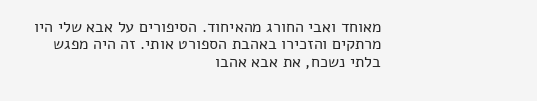מאוחד ואבי החורג מהאיחוד. הסיפורים על אבא שלי היו מרתקים והזכירו באהבת הספורט אותי. זה היה מפגש בלתי נשכח, את אבא אהבו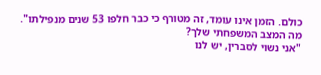כולם. הזמן אינו עומד, זה מטורף כי כבר חלפו 53 שנים מנפילתו".
מה המצב המשפחתי שלך?
"אני נשוי לסברין, יש לנו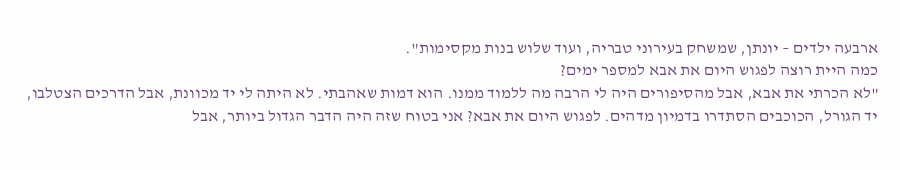ארבעה ילדים – יונתן, שמשחק בעירוני טבריה, ועוד שלוש בנות מקסימות".
כמה היית רוצה לפגוש היום את אבא למספר ימים?
"לא הכרתי את אבא, אבל מהסיפורים היה לי הרבה מה ללמוד ממנו. הוא דמות שאהבתי. לא היתה לי יד מכוונת, אבל הדרכים הצטלבו, יד הגורל, הכוכבים הסתדרו בדמיון מדהים. לפגוש היום את אבא? אני בטוח שזה היה הדבר הגדול ביותר, אבל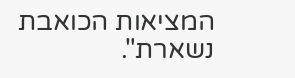המציאות הכואבת נשארת".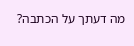מה דעתך על הכתבה?